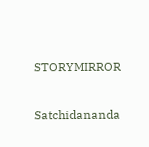STORYMIRROR

Satchidananda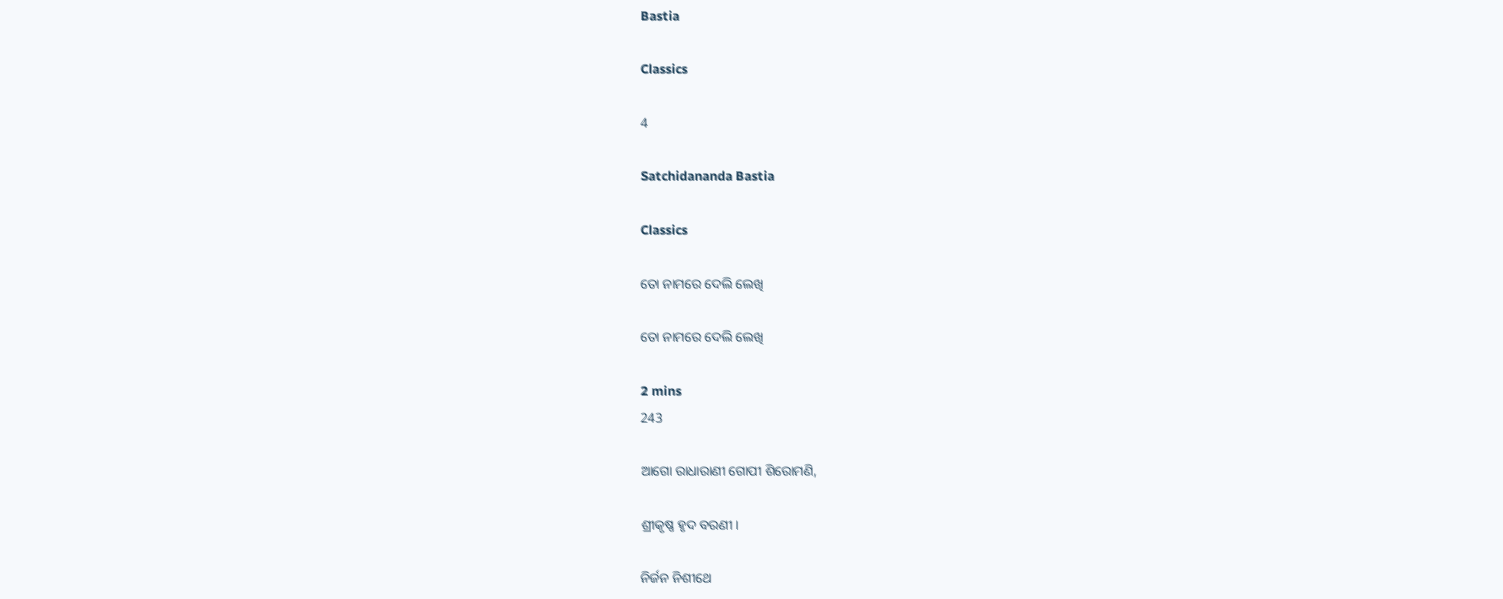Bastia

Classics

4

Satchidananda Bastia

Classics

ତୋ ନାମରେ ଦେଲି ଲେଖି

ତୋ ନାମରେ ଦେଲି ଲେଖି

2 mins
243

ଆଗୋ ରାଧାରାଣୀ ଗୋପୀ ଶିରୋମଣି,

ଶ୍ରୀକୃଷ୍ଣ ହୃଦ ବରଣୀ।

ନିର୍ଜନ ନିଶୀଥେ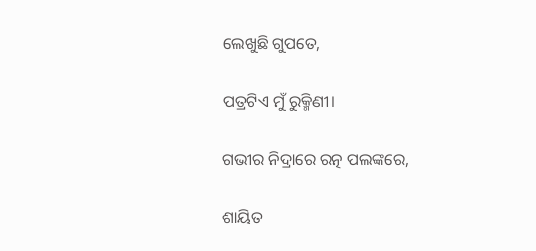ଲେଖୁଛି ଗୁପତେ,

ପତ୍ରଟିଏ ମୁଁ ରୁକ୍ମିଣୀ।

ଗଭୀର ନିଦ୍ରାରେ ରତ୍ନ ପଲଙ୍କରେ,

ଶାୟିତ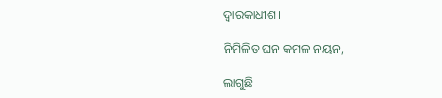ଦ୍ଵାରକାଧୀଶ।

ନିମିଳିତ ଘନ କମଳ ନୟନ,

ଲାଗୁଛି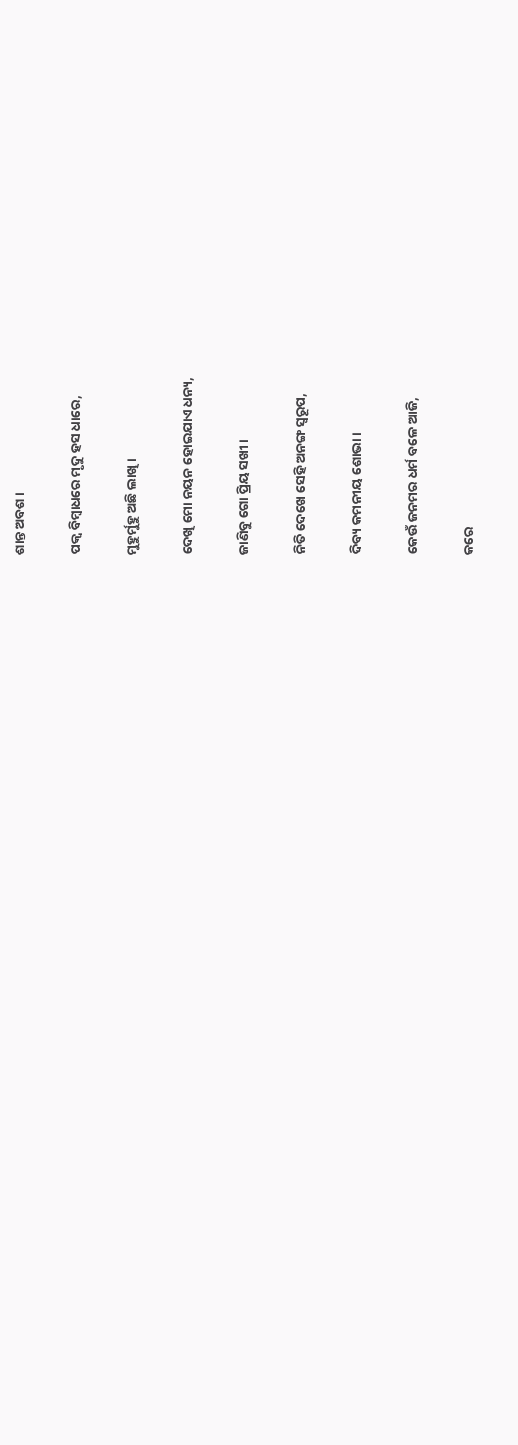ଶାନ୍ତ ଅବଶ।

ପକ୍ବ ବିମ୍ବାଧରେ ମୃଦୁ ହସ ଧାରେ,

ମୁହୁର୍ମୁହୁ ଅଛି ଲାଖି।

ଦେଖି ମୋ ନୟନ ହୋଇଯାଏ ଧନ୍ୟ,

ଜାଣିବୁ ଗୋ ପ୍ରିୟ ସଖୀ।

ନିତି ଦେଖେ ସେହି ଅନଙ୍ଗ ସ୍ବରୂପ,

ଦିବ୍ୟ କମନୀୟ ଶୋଭା।

କେଉଁ ଜନମର ଧର୍ମ ବଳେ ଆଜି,

କରେ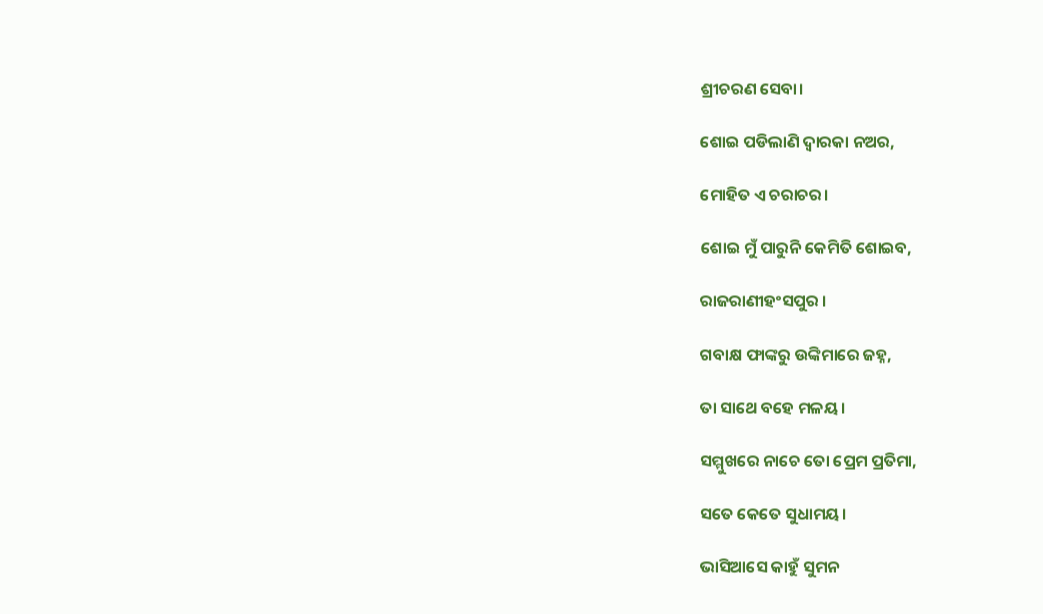ଶ୍ରୀଚରଣ ସେବା।

ଶୋଇ ପଡିଲାଣି ଦ୍ବାରକା ନଅର,

ମୋହିତ ଏ ଚରାଚର।

ଶୋଇ ମୁଁ ପାରୁନି କେମିତି ଶୋଇବ,

ରାଜରାଣୀହଂସପୁର ।

ଗବାକ୍ଷ ଫାଙ୍କରୁ ଉଙ୍କିମାରେ ଜହ୍ନ,

ତା ସାଥେ ବହେ ମଳୟ।

ସମ୍ମୁଖରେ ନାଚେ ତୋ ପ୍ରେମ ପ୍ରତିମା,

ସତେ କେତେ ସୁଧାମୟ।

ଭାସିଆସେ କାହୁଁ ସୁମନ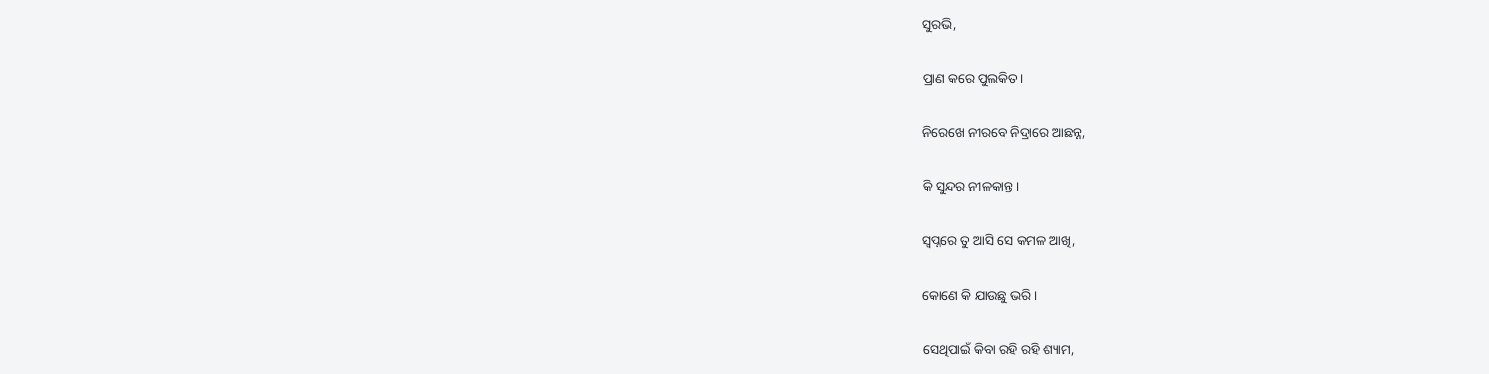ସୁରଭି,

ପ୍ରାଣ କରେ ପୁଲକିତ।

ନିରେଖେ ନୀରବେ ନିଦ୍ରାରେ ଆଛନ୍ନ,

କି ସୁନ୍ଦର ନୀଳକାନ୍ତ।

ସ୍ବପ୍ନରେ ତୁ ଆସି ସେ କମଳ ଆଖି,

କୋଣେ କି ଯାଉଛୁ ଭରି।

ସେଥିପାଇଁ କିବା ରହି ରହି ଶ୍ୟାମ,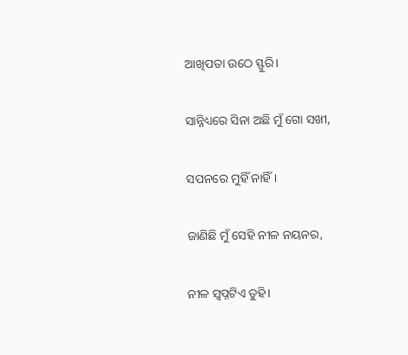ଆଖିପତା ଉଠେ ସ୍ଫୁରି।

ସାନ୍ନିଧ୍ୟରେ ସିନା ଅଛି ମୁଁ ଗୋ ସଖୀ,

ସପନରେ ମୁହିଁ ନାହିଁ।

ଜାଣିଛି ମୁଁ ସେହି ନୀଳ ନୟନର,

ନୀଳ ସ୍ବପ୍ନଟିଏ ତୁହି।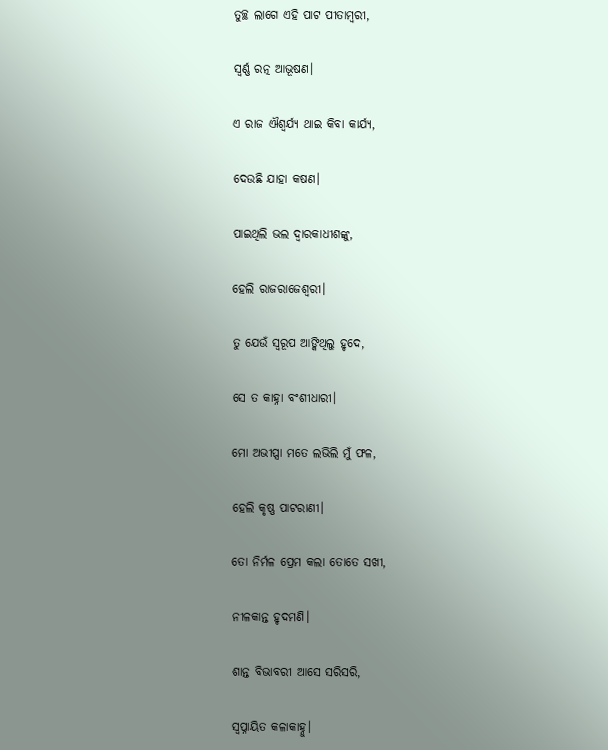ତୁଚ୍ଛ ଲାଗେ ଏହି ପାଟ ପୀତାମ୍ବରୀ,

ସ୍ବର୍ଣ୍ଣ ରତ୍ନ ଆଭୂଷଣ।

ଏ ରାଜ ଐଶ୍ଵର୍ଯ୍ୟ ଥାଇ କିବା କାର୍ଯ୍ଯ,

ଦେଉଛି ଯାହା କଷଣ।

ପାଇଥିଲି ଭଲ ଦ୍ଵାରକାଧୀଶଙ୍କୁ,

ହେଲି ରାଜରାଜେଶ୍ଵରୀ।

ତୁ ଯେଉଁ ସ୍ବରୂପ ଆଙ୍କିଥିଲୁ ହୃଦେ,

ସେ ତ କାହ୍ନା ବଂଶୀଧାରୀ।

ମୋ ଅଭୀପ୍ସା ମତେ ଲଭିଲି ମୁଁ ଫଳ,

ହେଲି କୃଷ୍ଣ ପାଟରାଣୀ।

ତୋ ନିର୍ମଳ ପ୍ରେମ କଲା ତୋତେ ସଖୀ,

ନୀଳକାନ୍ତ ହୃଦମଣି।

ଶାନ୍ତ ବିଭାବରୀ ଆସେ ସରିସରି,

ସ୍ବପ୍ନାୟିତ କଳାକାହ୍ନୁ।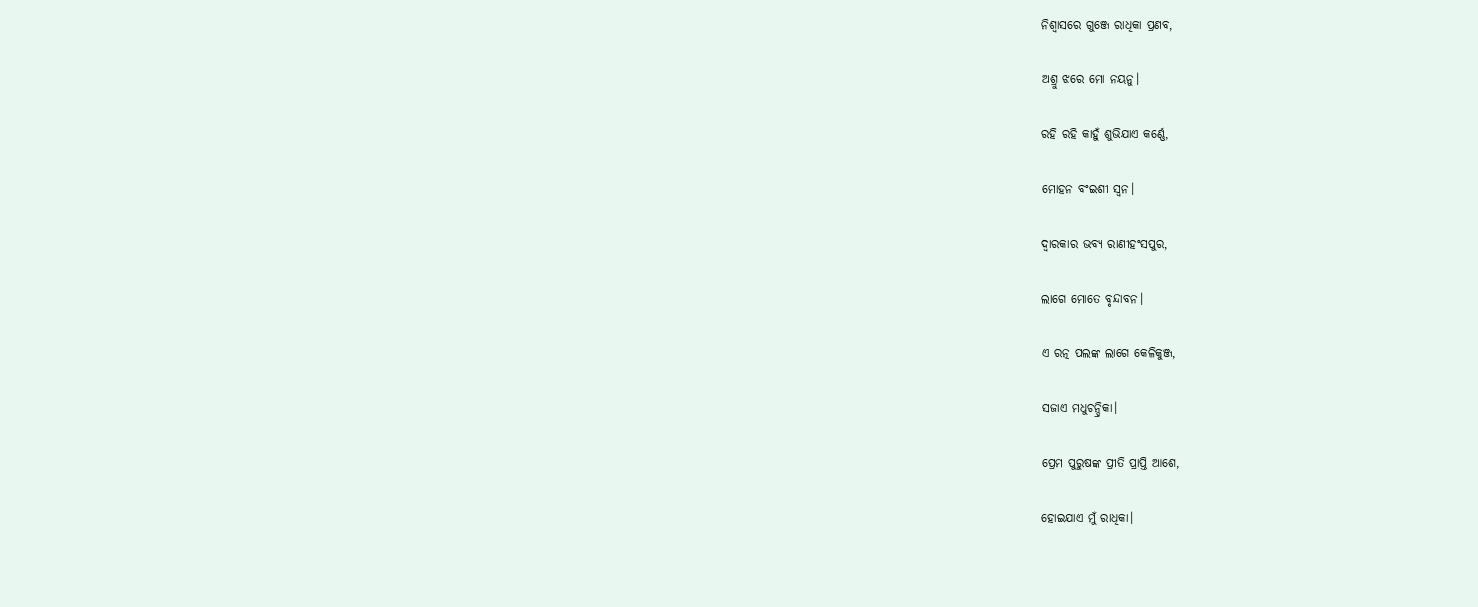ନିଶ୍ବାସରେ ଗୁଞ୍ଜେ ରାଧିକା ପ୍ରଣବ,

ଅଶ୍ରୁ ଝରେ ମୋ ନୟନୁ।

ରହି ରହି କାହୁଁ ଶୁଭିଯାଏ କର୍ଣ୍ଣେ,

ମୋହନ ବଂଇଶୀ ସ୍ବନ।

ଦ୍ୱାରକାର ଭବ୍ଯ ରାଣୀହଂସପୁର,

ଲାଗେ ମୋତେ ବୃନ୍ଦାବନ।

ଏ ରତ୍ନ ପଲଙ୍କ ଲାଗେ କେଳିକୁଞ୍ଜ,

ସଜାଏ ମଧୁଚନ୍ଦ୍ରିକା।

ପ୍ରେମ ପୁରୁଷଙ୍କ ପ୍ରୀତି ପ୍ରାପ୍ତି ଆଶେ,

ହୋଇଯାଏ ମୁଁ ରାଧିକା।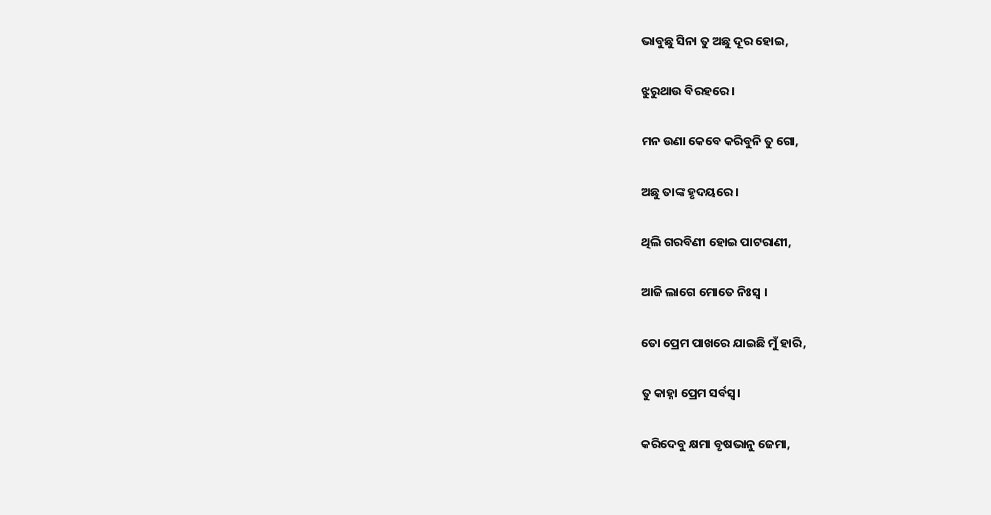ଭାବୁଛୁ ସିନା ତୁ ଅଛୁ ଦୂର ହୋଇ,

ଝୁରୁଥାଉ ବିରହରେ।

ମନ ଉଣା କେବେ କରିବୁନି ତୁ ଗୋ,

ଅଛୁ ତାଙ୍କ ହୃଦୟରେ।

ଥିଲି ଗରବିଣୀ ହୋଇ ପାଟରାଣୀ,

ଆଜି ଲାଗେ ମୋତେ ନିଃସ୍ବ ।

ତୋ ପ୍ରେମ ପାଖରେ ଯାଇଛି ମୁଁ ହାରି,

ତୁ କାହ୍ନା ପ୍ରେମ ସର୍ବସ୍ବ।

କରିଦେବୁ କ୍ଷମା ବୃଷଭାନୁ ଜେମା,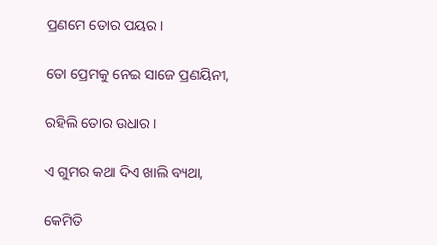ପ୍ରଣମେ ତୋର ପୟର।

ତୋ ପ୍ରେମକୁ ନେଇ ସାଜେ ପ୍ରଣୟିନୀ,

ରହିଲି ତୋର ଉଧାର।

ଏ ଗୁମର କଥା ଦିଏ ଖାଲି ବ୍ୟଥା,

କେମିତି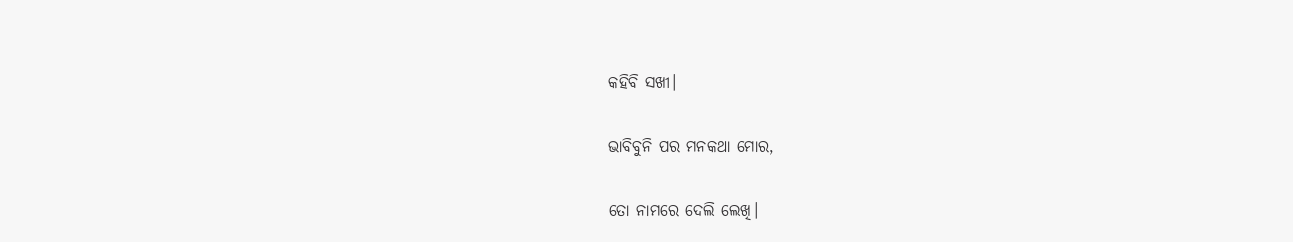କହିବି ସଖୀ।

ଭାବିବୁନି ପର ମନକଥା ମୋର,

ତୋ ନାମରେ ଦେଲି ଲେଖି।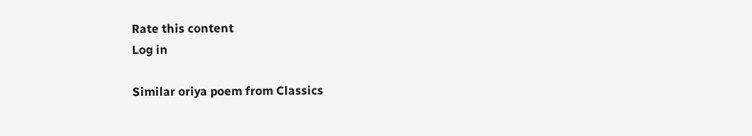Rate this content
Log in

Similar oriya poem from Classics